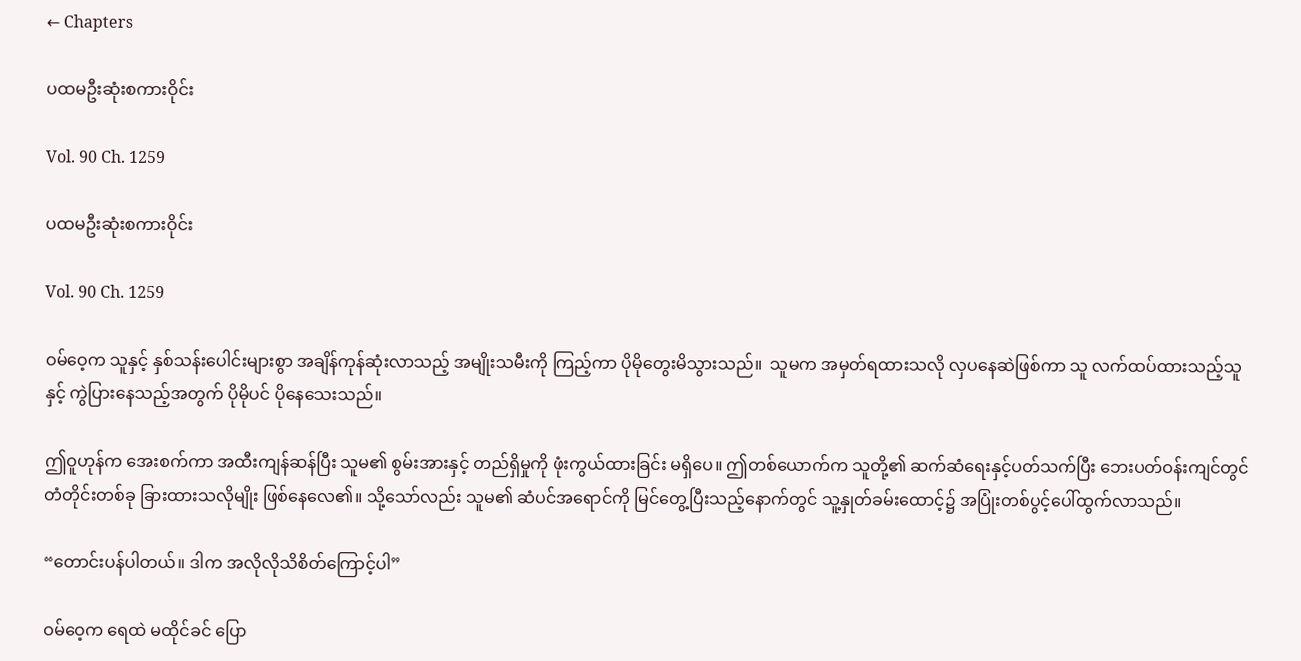← Chapters

ပထမဦးဆုံးစကားဝိုင်း

Vol. 90 Ch. 1259

ပထမဦးဆုံးစကားဝိုင်း

Vol. 90 Ch. 1259

ဝမ်ဝေ့က သူနှင့် နှစ်သန်းပေါင်းများစွာ အချိန်ကုန်ဆုံးလာသည့် အမျိုးသမီးကို ကြည့်ကာ ပိုမိုတွေးမိသွားသည်။  သူမက အမှတ်ရထားသလို လှပနေဆဲဖြစ်ကာ သူ လက်ထပ်ထားသည့်သူနှင့် ကွဲပြားနေသည့်အတွက် ပိုမိုပင် ပိုနေသေးသည်။

ဤဝူဟုန်က အေးစက်ကာ အထီးကျန်ဆန်ပြီး သူမ၏ စွမ်းအားနှင့် တည်ရှိမှုကို ဖုံးကွယ်ထားခြင်း မရှိပေ။ ဤတစ်ယောက်က သူတို့၏ ဆက်ဆံရေးနှင့်ပတ်သက်ပြီး ဘေးပတ်ဝန်းကျင်တွင် တံတိုင်းတစ်ခု ခြားထားသလိုမျိုး ဖြစ်နေလေ၏။ သို့သော်လည်း သူမ၏ ဆံပင်အရောင်ကို မြင်တွေ့ပြီးသည့်နောက်တွင် သူ့နှုတ်ခမ်းထောင့်၌ အပြုံးတစ်ပွင့်ပေါ်ထွက်လာသည်။

“တောင်းပန်ပါတယ်။ ဒါက အလိုလိုသိစိတ်ကြောင့်ပါ”

ဝမ်ဝေ့က ရေထဲ မထိုင်ခင် ပြော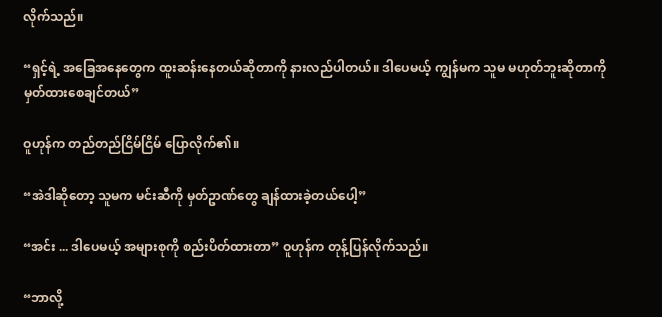လိုက်သည်။

“ရှင့်ရဲ့ အခြေအနေတွေက ထူးဆန်းနေတယ်ဆိုတာကို နားလည်ပါတယ်။ ဒါပေမယ့် ကျွန်မက သူမ မဟုတ်ဘူးဆိုတာကို မှတ်ထားစေချင်တယ်”

ဝူဟုန်က တည်တည်ငြိမ်ငြိမ် ပြောလိုက်၏။

“အဲဒါဆိုတော့ သူမက မင်းဆီကို မှတ်ဥာဏ်တွေ ချန်ထားခဲ့တယ်ပေါ့”

“အင်း ... ဒါပေမယ့် အများစုကို စည်းပိတ်ထားတာ” ဝူဟုန်က တုန့်ပြန်လိုက်သည်။

“ဘာလို့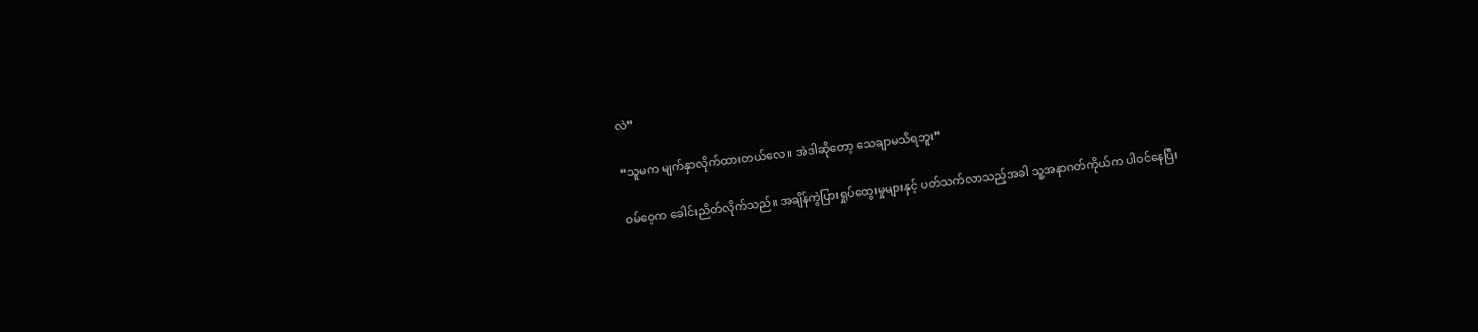လဲ”

“သူမက မျက်နှာလိုက်ထားတယ်လေ။ အဲဒါဆိုတော့ သေချာမသိရဘူး”

ဝမ်ဝေ့က ခေါင်းညိတ်လိုက်သည်။ အချိန်ကွဲပြားရှုပ်ထွေးမှုများနှင့် ပတ်သက်လာသည့်အခါ သူ့အနာဂတ်ကိုယ်က ပါဝင်နေပြီး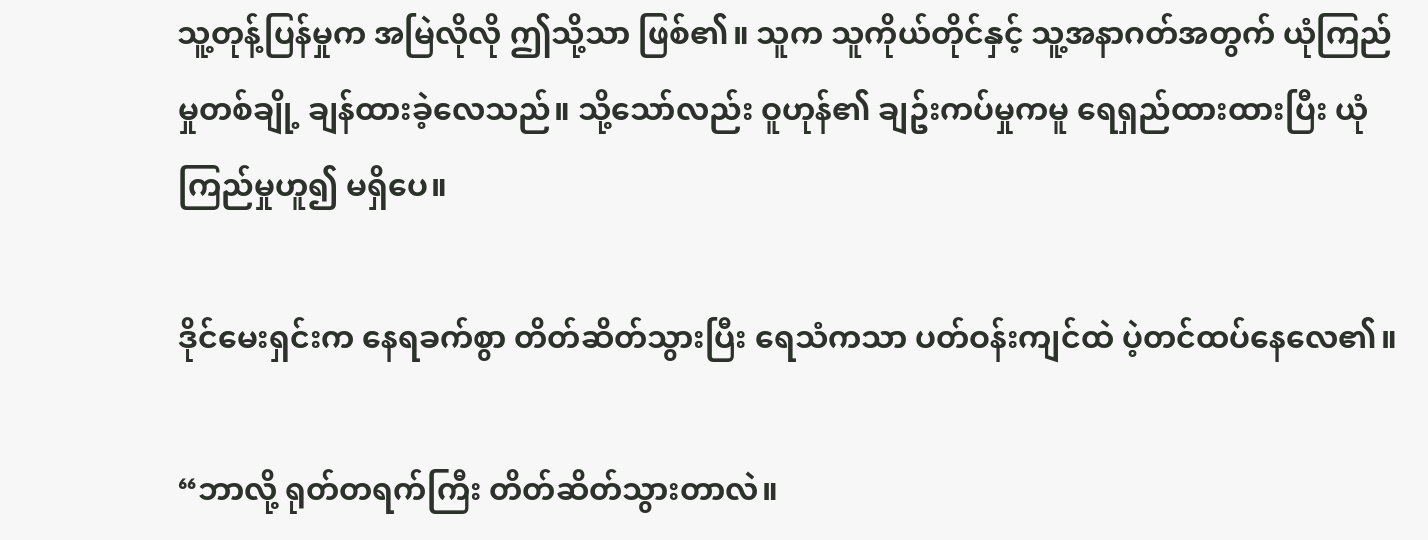သူ့တုန့်ပြန်မှုက အမြဲလိုလို ဤသို့သာ ဖြစ်၏။ သူက သူကိုယ်တိုင်နှင့် သူ့အနာဂတ်အတွက် ယုံကြည်မှုတစ်ချို့ ချန်ထားခဲ့လေသည်။ သို့သော်လည်း ဝူဟုန်၏ ချဥ်းကပ်မှုကမူ ရေရှည်ထားထားပြီး ယုံကြည်မှုဟူ၍ မရှိပေ။

ဒိုင်မေးရှင်းက နေရခက်စွာ တိတ်ဆိတ်သွားပြီး ရေသံကသာ ပတ်ဝန်းကျင်ထဲ ပဲ့တင်ထပ်နေလေ၏။

“ဘာလို့ ရုတ်တရက်ကြီး တိတ်ဆိတ်သွားတာလဲ။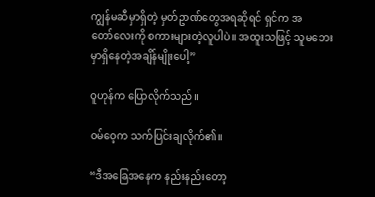ကျွန်မဆီမှာရှိတဲ့ မှတ်ဥာဏ်တွေအရဆိုရင် ရှင်က အတော်‌လေးကို စကားများတဲ့လူပါပဲ။ အထူးသဖြင့် သူမဘေးမှာရှိနေတဲ့အချိန်မျိုးပေါ့”

ဝူဟုန်က ပြောလိုက်သည်။

ဝမ်ဝေ့က သက်ပြင်းချလိုက်၏။

“ဒီအခြေအနေက နည်းနည်းတော့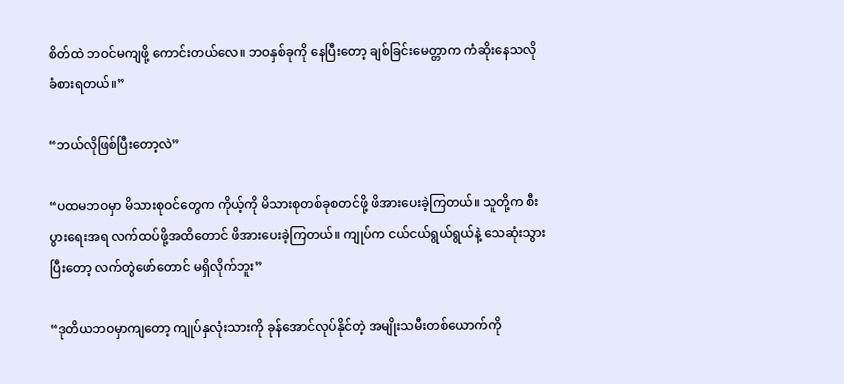စိတ်ထဲ ဘဝင်မကျဖို့ ကောင်းတယ်လေ။ ဘဝနှစ်ခုကို နေပြီးတော့ ချစ်ခြင်းမေတ္တာက ကံဆိုးနေသလို ခံစားရတယ်။”

“ဘယ်လိုဖြစ်ပြီးတော့လဲ”

“ပထမဘဝမှာ မိသားစုဝင်တွေက ကိုယ့်ကို မိသားစုတစ်ခုစတင်ဖို့ ဖိအားပေးခဲ့ကြတယ်။ သူတို့က စီးပွားရေးအရ လက်ထပ်ဖို့အထိတောင် ဖိအားပေးခဲ့ကြတယ်။ ကျုပ်က ငယ်ငယ်ရွယ်ရွယ်နဲ့ သေဆုံးသွားပြီးတော့ လက်တွဲဖော်တောင် မရှိလိုက်ဘူး”

“ဒုတိယဘဝမှာကျတော့ ကျုပ်နှလုံးသားကို ခုန်အောင်လုပ်နိုင်တဲ့ အမျိုးသမီးတစ်ယောက်ကို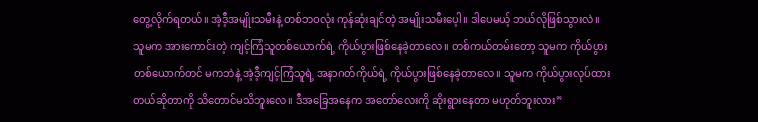တွေ့လိုက်ရတယ်။ အဲ့ဒီ့အမျိုးသမီးနဲ့ တစ်ဘဝလုံး ကုန်ဆုံးချင်တဲ့ အမျိုးသမီးပေ့ါ။ ဒါပေမယ့် ဘယ်လိုဖြစ်သွားလဲ။ သူမက အားကောင်းတဲ့ ကျင့်ကြံသူတစ်ယောက်ရဲ့ ကိုယ်ပွားဖြစ်နေခဲ့တာလေ။ တစ်ကယ်တမ်းတော့ သူမက ကိုယ်ပွားတစ်ယောက်တင် မကဘဲနဲ့ အဲ့ဒီ့ကျင့်ကြံသူရဲ့ အနာဂတ်ကိုယ်ရဲ့ ကိုယ်ပွားဖြစ်နေခဲ့တာလေ။ သူမက ကိုယ်ပွားလုပ်ထားတယ်ဆိုတာကို သိတောင်မသိဘူးလေ။ ဒီအခြေအနေက အတော်လေးကို ဆိုးရွားနေတာ မဟုတ်ဘူးလား”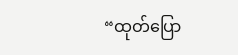“ထုတ်ပြော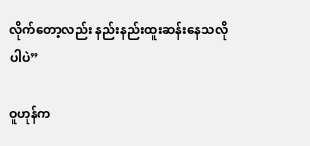လိုက်တော့လည်း နည်းနည်းထူးဆန်းနေသလိုပါပဲ”

ဝူဟုန်က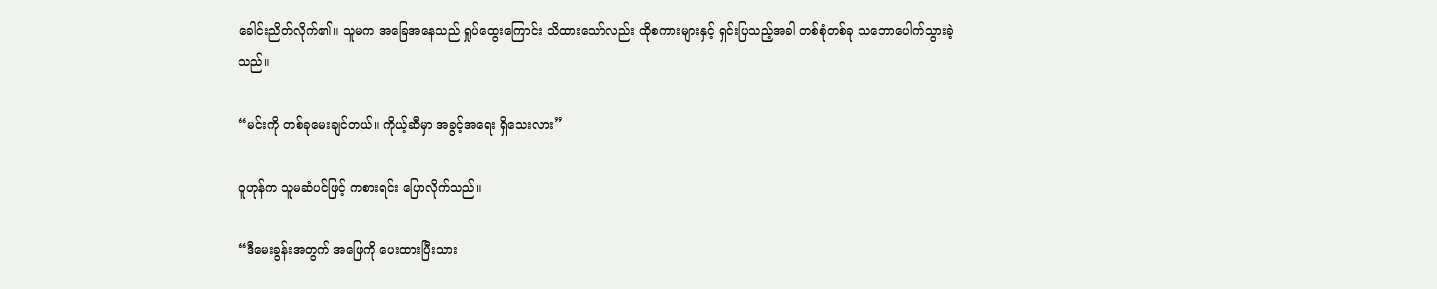ခေါင်းညိတ်လိုက်၏။ သူမက အခြေအနေသည် ရှုပ်ထွေးကြောင်း သိထားသော်လည်း ထိုစကားများနှင့် ရှင်းပြသည့်အခါ တစ်စုံတစ်ခု သဘောပေါက်သွားခဲ့သည်။

“မင်းကို တစ်ခုမေးချင်တယ်။ ကိုယ့်ဆီမှာ အခွင့်အရေး ရှိသေးလား”

ဝူဟုန်က သူမဆံပင်ဖြင့် ကစားရင်း ပြောလိုက်သည်။

“ဒီမေးခွန်းအတွက် အဖြေကို ပေးထားပြီးသား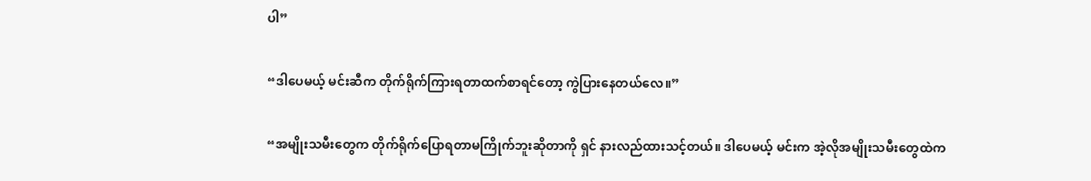ပါ”

“ဒါပေမယ့် မင်းဆီက တိုက်ရိုက်ကြားရတာထက်စာရင်‌တော့ ကွဲပြားနေတယ်လေ။”

“အမျိုးသမီးတွေက တိုက်ရိုက်ပြောရတာမကြိုက်ဘူးဆိုတာကို ရှင် နားလည်ထားသင့်တယ်။ ဒါပေမယ့် မင်းက အဲ့လိုအမျိုးသမီးတွေထဲက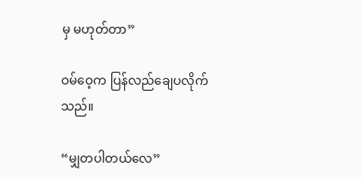မှ မဟုတ်တာ”

ဝမ်ဝေ့က ပြန်လည်ချေပလိုက်သည်။

“မျှတပါတယ်လေ”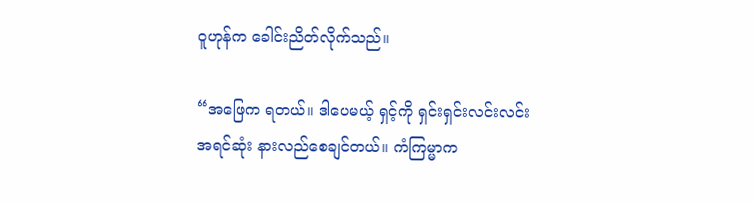ဝူဟုန်က ခေါင်းညိတ်လိုက်သည်။

“အဖြေက ရတယ်။ ဒါပေမယ့် ရှင့်ကို ရှင်းရှင်းလင်းလင်း အရင်ဆုံး နားလည်စေချင်တယ်။ ကံကြမ္မာက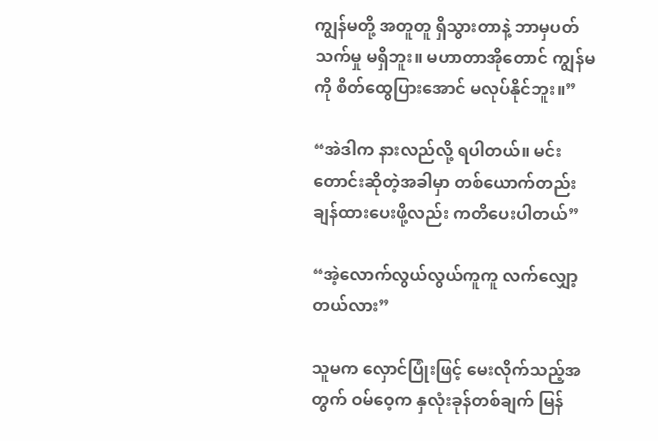ကျွန်မတို့ အတူတူ ရှိသွားတာနဲ့ ဘာမှပတ်သက်မှု မရှိဘူး။ မဟာတာအိုတောင် ကျွန်မကို စိတ်ထွေပြားအောင် မလုပ်နိုင်ဘူး။”

“အဲဒါက နားလည်လို့ ရပါတယ်။ မင်း တောင်းဆိုတဲ့အခါမှာ တစ်ယောက်တည်း ချန်ထားပေးဖို့လည်း ကတိပေးပါတယ်”

“အဲ့လောက်လွယ်လွယ်ကူကူ လက်လျှော့တယ်လား”

သူမက လှောင်ပြုံးဖြင့် မေးလိုက်သည့်အတွက် ဝမ်ဝေ့က နှလုံးခုန်တစ်ချက် မြန်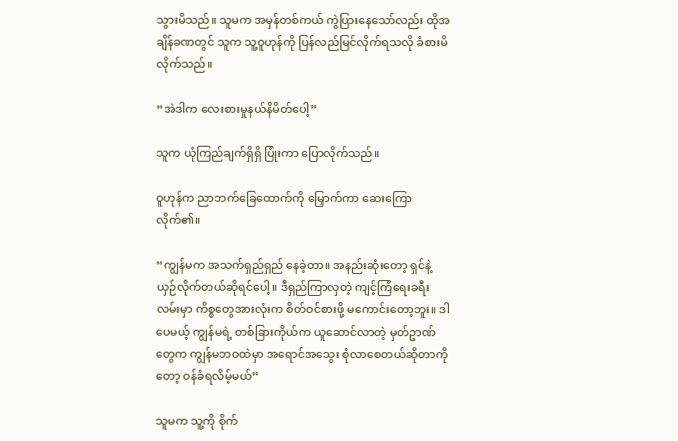သွားမိသည်။ သူမက အမှန်တစ်ကယ် ကွဲပြားနေသော်လည်း ထိုအချိန်ခဏတွင် သူက သူ့ဝူဟုန်ကို ပြန်လည်မြင်လိုက်ရသလို ခံစားမိလိုက်သည်။

“အဲဒါက လေးစားမှုနယ်နိမိတ်ပေါ့”

သူက ယုံကြည်ချက်ရှိရှိ ‌ပြုံးကာ ပြောလိုက်သည်။

ဝူဟုန်က ညာဘက်ခြေထောက်ကို မြှောက်ကာ ဆေးကြောလိုက်၏။

“ကျွန်မက အသက်ရှည်ရှည် နေခဲ့တာ။ အနည်းဆုံးတော့ ရှင်နဲ့ ယှဉ်လိုက်တယ်ဆိုရင်ပေါ့။ ဒီရှည်ကြာလှတဲ့ ကျင့်ကြံရေးခရီးလမ်းမှာ ကိစ္စတွေအားလုံးက စိတ်ဝင်စားဖို့ မကောင်းတော့ဘူး။ ဒါပေမယ့် ကျွန်မရဲ့ တစ်ခြားကိုယ်က ယူဆောင်လာတဲ့ မှတ်ဥာဏ်တွေက ကျွန်မဘဝထဲမှာ အရောင်အသွေး စုံလာစေတယ်ဆိုတာကိုတော့ ဝန်ခံရလိမ့်မယ်”

သူမက သူ့ကို စိုက်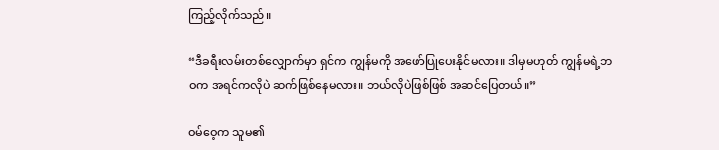ကြည့်လိုက်သည်။

“ဒီခရီးလမ်းတစ်လျှောက်မှာ ရှင်က ကျွန်မကို အဖော်ပြုပေးနိုင်မလား။ ဒါမှမဟုတ် ကျွန်မရဲ့ဘဝက အရင်ကလိုပဲ ဆက်ဖြစ်နေမလား။ ဘယ်လိုပဲဖြစ်ဖြစ် အဆင်ပြေတယ်။”

ဝမ်ဝေ့က သူမ၏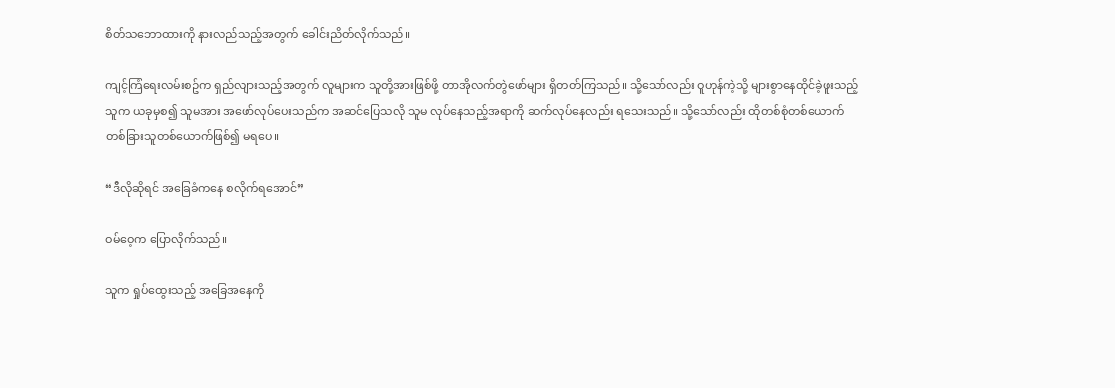စိတ်သဘောထားကို နားလည်သည့်အတွက် ခေါင်းညိတ်လိုက်သည်။

ကျင့်ကြံရေးလမ်းစဥ်က ရှည်လျားသည့်အတွက် လူများက သူတို့အားဖြစ်ဖို့ တာအိုလက်တွဲဖော်များ ရှိတတ်ကြသည်။ သို့သော်လည်း ဝူဟုန်ကဲ့သို့ များစွာနေထိုင်ခဲ့ဖူးသည့်သူက ယခုမှစ၍ သူမအား အဖော်လုပ်ပေးသည်က အဆင်ပြေသလို သူမ လုပ်နေသည့်အရာကို ဆက်လုပ်နေလည်း ရသေးသည်။ သို့‌သော်လည်း ထိုတစ်စုံတစ်ယောက် တစ်ခြားသူတစ်ယောက်ဖြစ်၍ မရပေ။

“ဒီလိုဆိုရင် အခြေခံကနေ စလိုက်ရအောင်”

ဝမ်ဝေ့က ပြောလိုက်သည်။

သူက ရှုပ်ထွေးသည့် အခြေအနေကို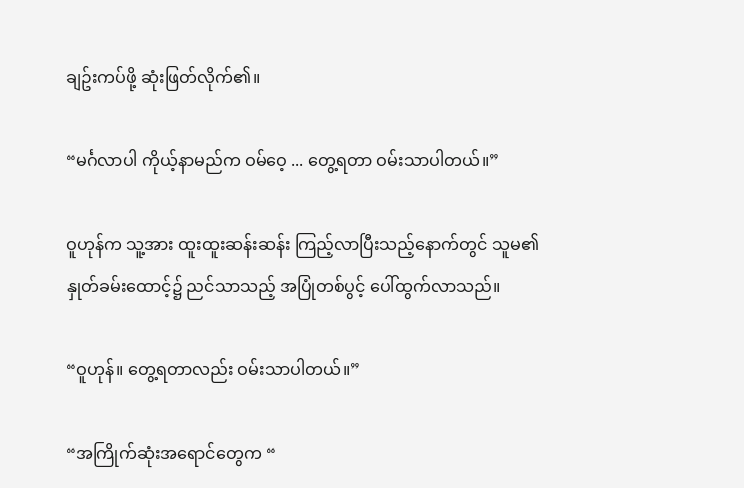ချဥ်းကပ်ဖို့ ဆုံးဖြတ်လိုက်၏။

“မင်္ဂလာပါ ကိုယ့်နာမည်က ဝမ်ဝေ့ ... တွေ့ရတာ ဝမ်းသာပါတယ်။”

ဝူဟုန်က သူ့အား ထူးထူးဆန်းဆန်း ကြည့်လာပြီးသည့်နောက်တွင် သူမ၏ နှုတ်ခမ်းထောင့်၌ ညင်သာသည့် အပြုံတစ်ပွင့် ပေါ်ထွက်လာသည်။

“ဝူဟုန်။ တွေ့ရတာလည်း ဝမ်းသာပါတယ်။”

“အကြိုက်ဆုံးအရောင်တွေက “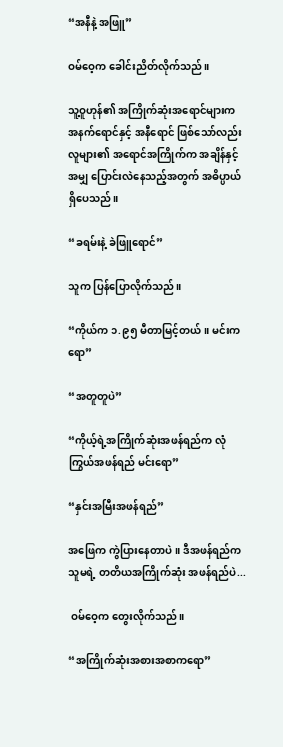“အနီနဲ့ အဖြူ”

ဝမ်ဝေ့က ခေါင်းညိတ်လိုက်သည်။

သူ့ဝူဟုန်၏ အကြိုက်ဆုံးအရောင်များက အနက်ရောင်နှင့် အနီရောင် ဖြစ်သော်လည်း လူများ၏ အရောင်အကြိုက်က အချိန်နှင့်အမျှ ပြောင်းလဲနေသည့်အတွက် အဓိပ္ပာယ်ရှိပေသည်။

“ခရမ်းနဲ့ ခဲဖြူရောင်”

သူက ပြန်ပြောလိုက်သည်။

“ကိုယ်က ၁.၉၅ မီတာမြင့်တယ်။ မင်းကရော”

“အတူတူပဲ”

“ကိုယ့်ရဲ့အကြိုက်ဆုံးအဖန်ရည်က လုံကြွယ်အဖန်ရည် မင်းရော”

“နှင်းအမြီးအဖန်ရည်”

အဖြေက ကွဲပြားနေတာပဲ။ ဒီအဖန်ရည်က သူမရဲ့ တတိယအကြိုက်ဆုံး အဖန်ရည်ပဲ...

 ဝမ်ဝေ့က တွေးလိုက်သည်။

“အကြိုက်ဆုံးအစားအစာကရော”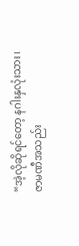“အဲ့လိုဆိုရင်တော့ နဂါးနှလုံးသား၊  ဇာမဏီအသည်း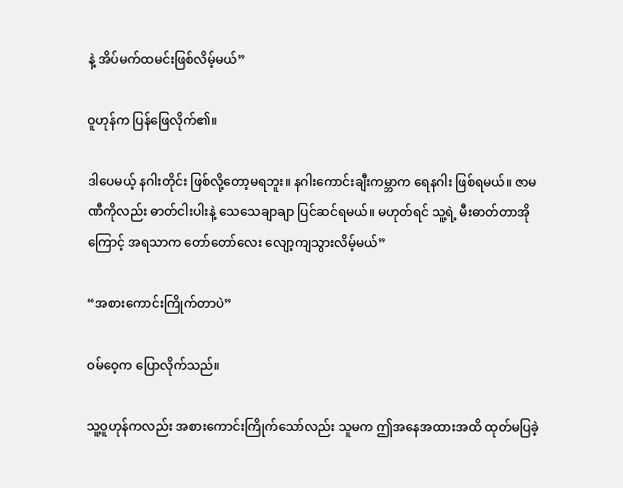နဲ့ အိပ်မက်ထမင်းဖြစ်လိမ့်မယ်”

ဝူဟုန်က ပြန်ဖြေလိုက်၏။

ဒါပေမယ့် နဂါးတိုင်း ဖြစ်လို့တော့မရဘူး။ နဂါးကောင်းချီးကမ္ဘာက ရေနဂါး ဖြစ်ရမယ်။ ဇာမဏီကိုလည်း ဓာတ်ငါးပါးနဲ့ သေသေချာချာ ပြင်ဆင်ရမယ်။ မဟုတ်ရင် သူ့ရဲ့ မီးဓာတ်တာအိုကြောင့် အရသာက တော်တော်လေး လျော့ကျသွားလိမ့်မယ်”

“အစားကောင်းကြိုက်တာပဲ”

ဝမ်ဝေ့က ပြောလိုက်သည်။

သူ့ဝူဟုန်ကလည်း အစားကောင်းကြိုက်သော်လည်း သူမက ဤအနေအထားအထိ ထုတ်မပြခဲ့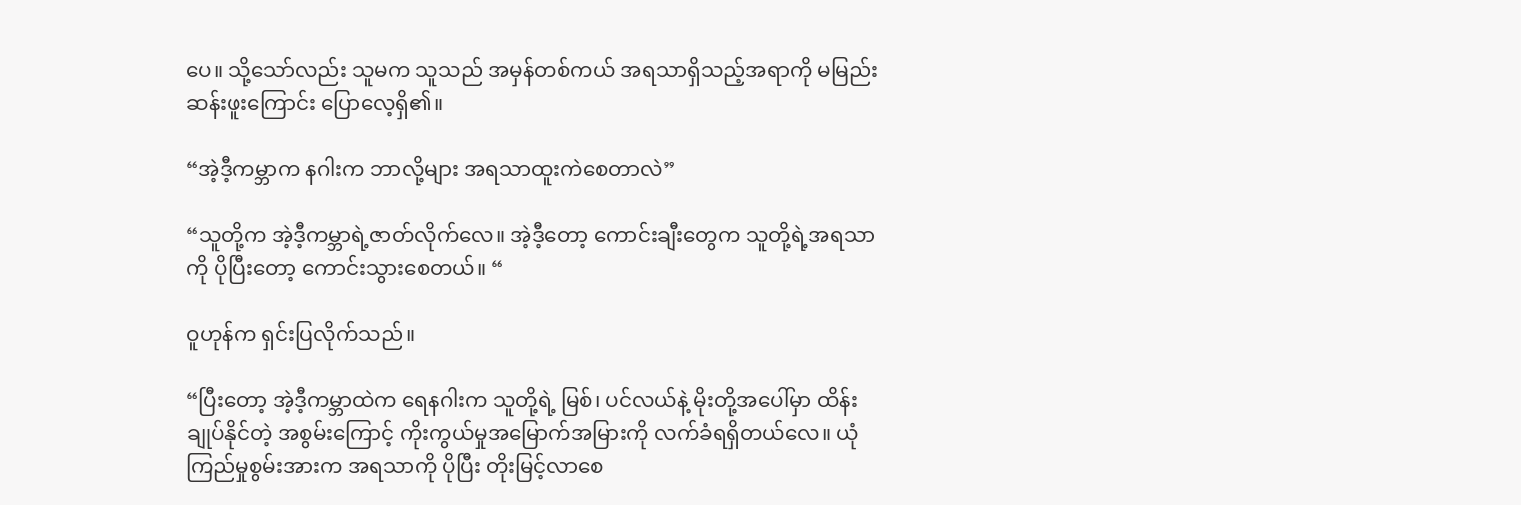ပေ။ သို့‌သော်လည်း သူမက သူသည် အမှန်တစ်ကယ် အရသာရှိသည့်အရာကို မမြည်းဆန်းဖူးကြောင်း ပြောလေ့ရှိ၏။

“အဲ့ဒီ့ကမ္ဘာက နဂါးက ဘာလို့များ အရသာထူးကဲစေတာလဲ”

“သူတို့က အဲ့ဒီ့ကမ္ဘာရဲ့ဇာတ်လိုက်လေ။ အဲ့ဒီ့တော့ ကောင်းချီးတွေက သူတို့ရဲ့အရသာကို ပိုပြီးတော့ ကောင်းသွားစေတယ်။ “

ဝူဟုန်က ရှင်းပြလိုက်သည်။

“ပြီးတော့ အဲ့ဒီ့ကမ္ဘာထဲက ရေနဂါးက သူတို့ရဲ့ မြစ်၊ ပင်လယ်နဲ့ မိုးတို့အ‌ပေါ်မှာ ထိန်းချုပ်နိုင်တဲ့ အစွမ်းကြောင့် ကိုးကွယ်မှုအမြောက်အမြားကို လက်ခံရရှိတယ်လေ။ ယုံကြည်မှုစွမ်းအားက အရသာကို ပိုပြီး တိုးမြင့်လာစေ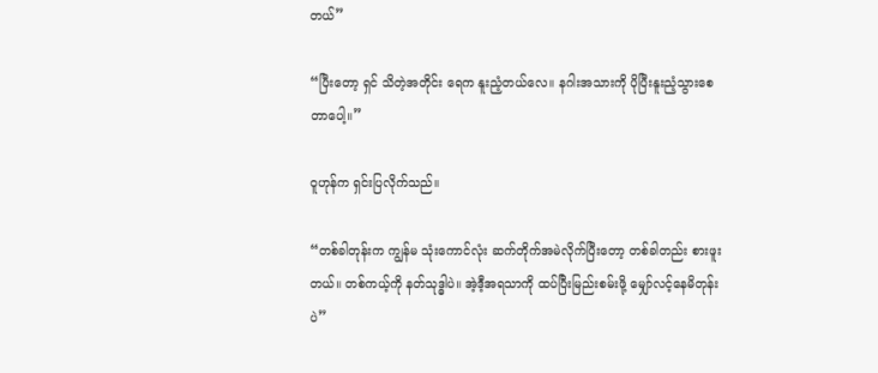တယ်”

“ပြီးတော့ ရှင် သိတဲ့အတိုင်း ရေက နူးညံ့တယ်လေ။ နဂါးအသားကို ပိုပြီးနူးညံ့သွားစေတာပေါ့။”

ဝူဟုန်က ရှင်းပြလိုက်သည်။

“တစ်ခါတုန်းက ကျွန်မ သုံးကောင်လုံး ဆက်တိုက်အမဲလိုက်ပြီးတော့ တစ်ခါတည်း စားဖူးတယ်။ တစ်ကယ့်ကို နတ်သုဒ္ဓါပဲ။ အဲ့ဒီ့အရသာကို ထပ်ပြီးမြည်းစမ်းဖို့ မျှော်လင့်‌နေမိတုန်းပဲ”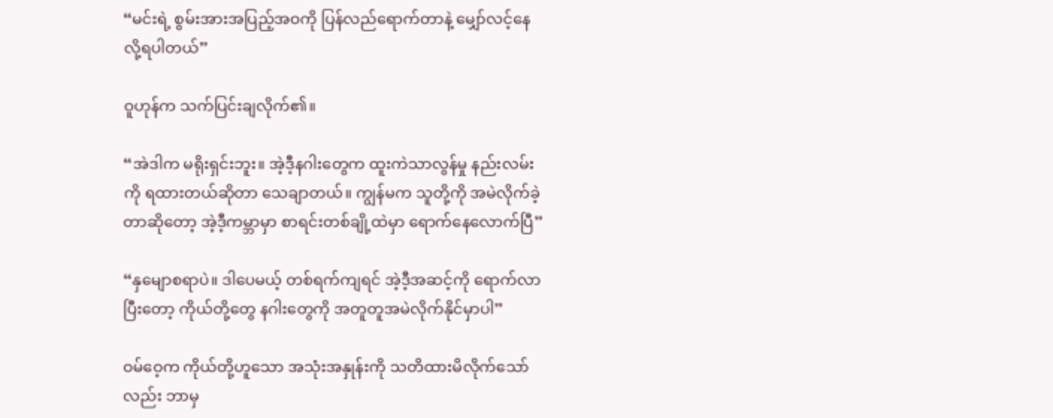“မင်းရဲ့ စွမ်းအားအပြည့်အဝကို ပြန်လည်ရောက်တာနဲ့ မျှော်လင့်နေလို့ရပါတယ်”

ဝူဟုန်က သက်ပြင်းချလိုက်၏။

“အဲဒါက မရိုးရှင်းဘူး။ အဲ့ဒီ့နဂါးတွေက ထူးကဲသာလွန်မှု နည်းလမ်းကို ရထားတယ်ဆိုတာ သေချာတယ်။ ကျွန်မက သူတို့ကို အမဲလိုက်ခဲ့တာဆိုတော့ အဲ့ဒီ့ကမ္ဘာမှာ စာရင်းတစ်ချို့ထဲမှာ ရောက်နေလောက်ပြီ”

“နှမျောစရာပဲ။ ဒါပေမယ့် တစ်ရက်ကျရင် အဲ့ဒီ့အဆင့်ကို ရောက်လာပြီးတော့ ကိုယ်တို့တွေ နဂါးတွေကို အတူတူအမဲလိုက်နိုင်မှာပါ”

ဝမ်ဝေ့က ကိုယ်တို့ဟူသော အသုံးအနှုန်းကို သတိထားမိလိုက်သော်လည်း ဘာမှ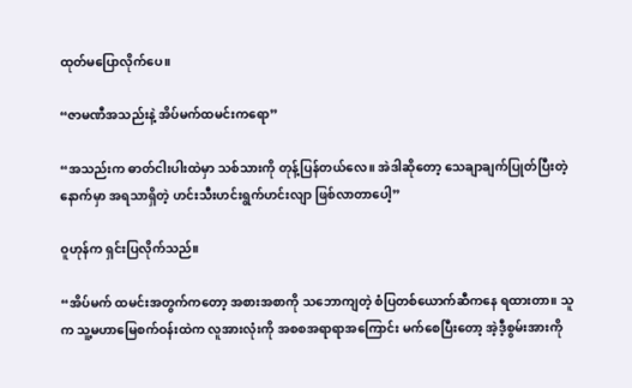ထုတ်မပြောလိုက်ပေ။

“ဇာမဏီအသည်းနဲ့ အိပ်မက်ထမင်းကရော”

“အသည်းက ဓာတ်ငါးပါးထဲမှာ သစ်သားကို တုန့်ပြန်တယ်လေ။ အဲဒါဆိုတော့ သေချာချက်ပြုတ်ပြီးတဲ့နောက်မှာ အရသာရှိတဲ့ ဟင်းသီးဟင်းရွက်ဟင်းလျာ ဖြစ်လာတာပေါ့”

ဝူဟုန်က ရှင်းပြလိုက်သည်။

“အိပ်မက် ထမင်းအတွက်ကတော့ အစားအစာကို သ‌ဘောကျတဲ့ စံပြတစ်ယောက်ဆီကနေ ရထားတာ။ သူက သူ့မဟာမြေစက်ဝန်းထဲက လူအားလုံးကို အစစအရာရာအကြောင်း မက်စေပြီးတော့ အဲ့ဒီ့စွမ်းအားကို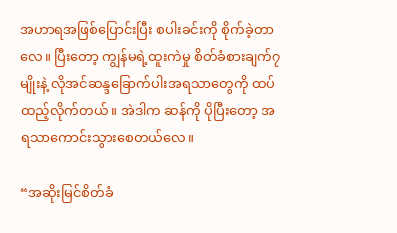အဟာရအဖြစ်ပြောင်းပြီး စပါးခင်းကို စိုက်ခဲ့တာလေ။ ပြီးတော့ ကျွန်မရဲ့ထူးကဲမှု စိတ်ခံစားချက်၇မျိုးနဲ့ လိုအင်ဆန္ဒခြောက်ပါးအရသာတွေကို ထပ်ထည့်လိုက်တယ်။ အဲဒါက ဆန်ကို ပိုပြီးတော့ အရသာကောင်းသွားစေတယ်လေ။

“အဆိုးမြင်စိတ်ခံ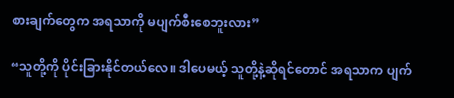စားချက်တွေက အရသာကို မပျက်စီးစေဘူးလား”

“သူတို့ကို ပိုင်းခြားနိုင်တယ်‌လေ။ ဒါပေမယ့် သူတို့နဲ့ဆိုရင်တောင် အရသာက ပျက်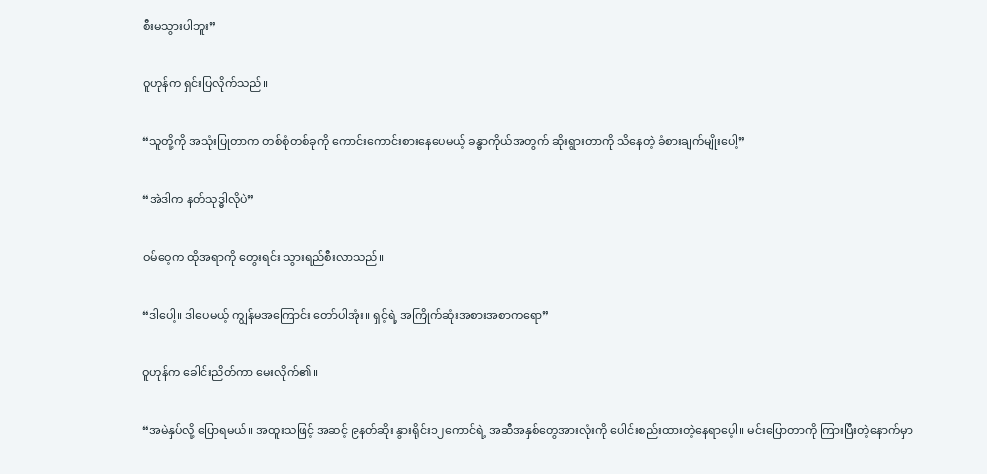စီးမသွားပါဘူး”

ဝူဟုန်က ရှင်းပြလိုက်သည်။

“သူတို့ကို အသုံးပြုတာက တစ်စုံတစ်ခုကို ကောင်းကောင်းစားနေပေမယ့် ခန္ဓာကိုယ်အတွက် ဆိုးရွားတာကို သိ‌နေတဲ့ ခံစားချက်မျိုးပေါ့”

“အဲဒါက နတ်သုဒ္ဓါလိုပဲ”

ဝမ်ဝေ့က ထိုအရာကို တွေးရင်း သွားရည်စီးလာသည်။

“ဒါပေါ့။ ဒါပေမယ့် ကျွန်မအကြောင်း တော်ပါအုံး။ ရှင့်ရဲ့ အကြိုက်ဆုံးအစားအစာကရော”

ဝူဟုန်က ခေါင်းညိတ်ကာ မေးလိုက်၏။

“အမဲနှပ်လို့ ပြောရမယ်။ အထူးသဖြင့် အဆင့် ၉နတ်ဆိုး နွားရိုင်း၁၂ကောင်ရဲ့ အဆီအနှစ်တွေအားလုံးကို ပေါင်းစည်းထားတဲ့နေရာပေ့ါ။ မင်းပြောတာကို ကြားပြီးတဲ့နောက်မှာ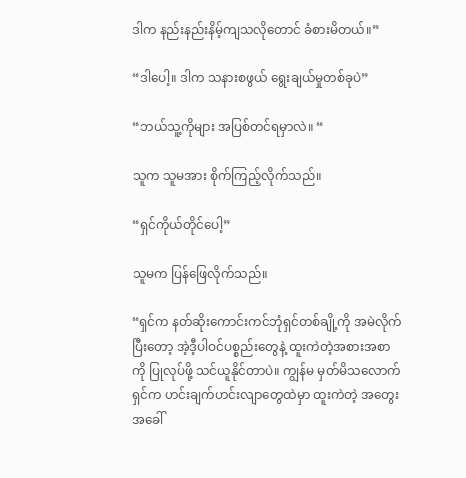ဒါက နည်းနည်းနိမ့်ကျသလိုတောင် ခံစားမိတယ်။”

“ဒါပေါ့။ ဒါက သနားစဖွယ် ရွေးချယ်မှုတစ်ခုပဲ”

“ဘယ်သူ့ကိုများ အပြစ်တင်ရမှာလဲ။ “

သူက သူမအား စိုက်ကြည့်လိုက်သည်။

“ရှင်ကိုယ်တိုင်ပေါ့”

သူမက ပြန်ဖြေလိုက်သည်။

“ရှင်က နတ်ဆိုးကောင်းကင်ဘုံရှင်တစ်ချို့ကို အမဲလိုက်ပြီးတော့ အဲ့ဒီ့ပါဝင်ပစ္စည်းတွေနဲ့ ထူးကဲတဲ့အစားအစာကို ပြုလုပ်ဖို့ သင်ယူနိုင်တာပဲ။ ကျွန်မ မှတ်မိသလောက် ရှင်က ဟင်းချက်ဟင်းလျာတွေထဲမှာ ထူးကဲတဲ့ အတွေးအခေါ်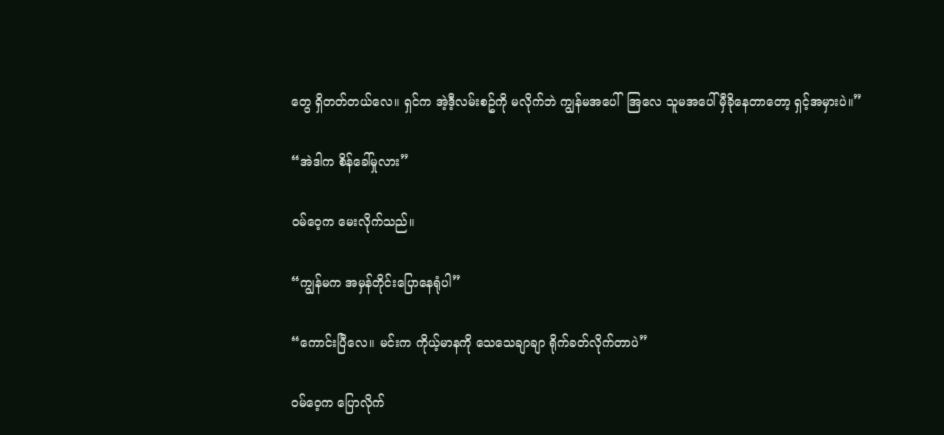တွေ ရှိတတ်တယ်လေ။ ရှင်က အဲ့ဒီ့လမ်းစဥ်ကို မလိုက်ဘဲ ကျွန်မအပေါ်  အြလေ သူမအပေါ် မှီခိုနေတာတော့ ရှင့်အမှားပဲ။”

“အဲဒါက စိန်ခေါ်မှုလား”

ဝမ်ဝေ့က မေးလိုက်သည်။

“ကျွန်မက အမှန်တိုင်းပြောနေရုံပါ”

“ကောင်းပြီလေ။ မင်းက ကိုယ့်မာနကို သေသေချာချာ ရိုက်ခတ်လိုက်တာပဲ”

ဝမ်ဝေ့က ပြောလိုက်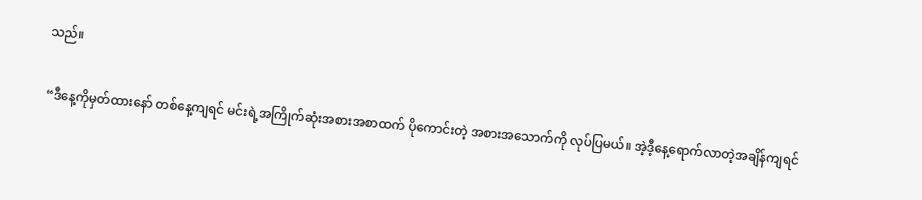သည်။

“ဒီနေ့ကိုမှတ်ထားနော် တစ်နေ့ကျရင် မင်းရဲ့အကြိုက်ဆုံးအစားအစာထက် ပိုကောင်းတဲ့ အစားအသောက်ကို လုပ်ပြမယ်။ အဲ့ဒီ့နေ့ရောက်လာတဲ့အချိန်ကျရင်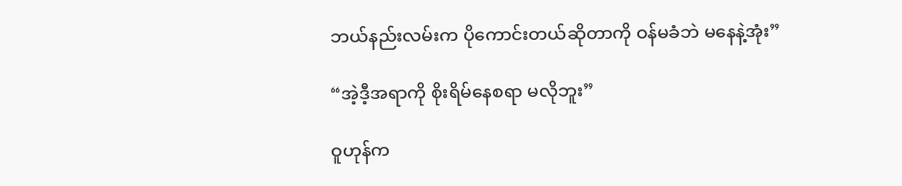ဘယ်နည်းလမ်းက ပိုကောင်းတယ်ဆိုတာကို ဝန်မခံဘဲ မနေနဲ့အုံး”

“အဲ့ဒီ့အရာကို စိုးရိမ်နေစရာ မလိုဘူး”

ဝူဟုန်က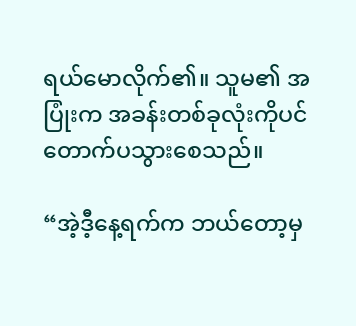ရယ်မောလိုက်၏။ သူမ၏ အပြုံးက အခန်းတစ်ခုလုံးကိုပင် တောက်ပသွားစေသည်။

“အဲ့ဒီ့နေ့ရက်က ဘယ်တော့မှ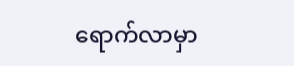ရောက်လာမှာ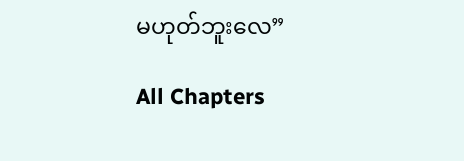မဟုတ်ဘူးလေ”

All Chapters